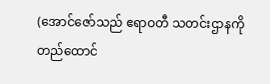(အောင်ဇော်သည် ဧရာဝတီ သတင်းဌာနကို တည်ထောင်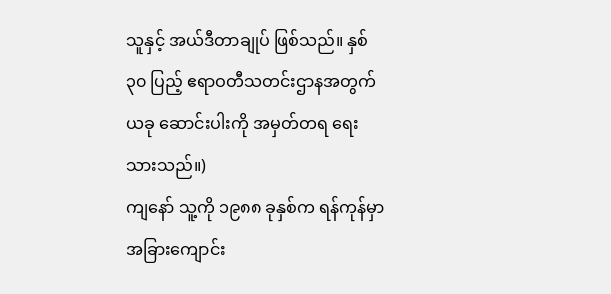သူနှင့် အယ်ဒီတာချုပ် ဖြစ်သည်။ နှစ် ၃၀ ပြည့် ဧရာဝတီသတင်းဌာနအတွက် ယခု ဆောင်းပါးကို အမှတ်တရ ရေးသားသည်။)
ကျနော် သူ့ကို ၁၉၈၈ ခုနှစ်က ရန်ကုန်မှာ အခြားကျောင်း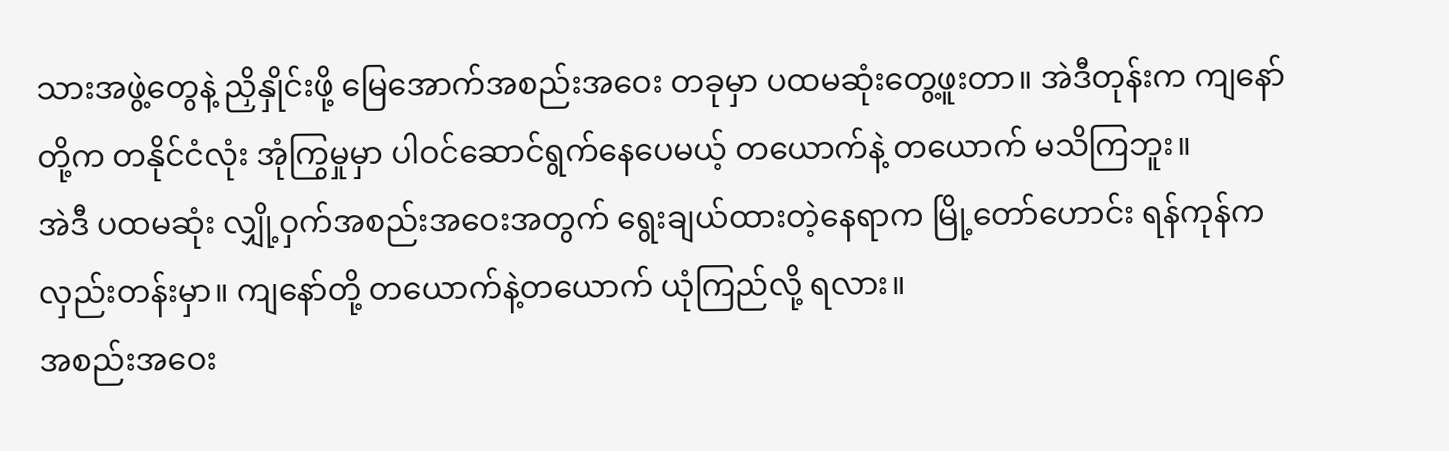သားအဖွဲ့တွေနဲ့ ညှိနှိုင်းဖို့ မြေအောက်အစည်းအဝေး တခုမှာ ပထမဆုံးတွေ့ဖူးတာ။ အဲဒီတုန်းက ကျနော်တို့က တနိုင်ငံလုံး အုံကြွမှုမှာ ပါဝင်ဆောင်ရွက်နေပေမယ့် တယောက်နဲ့ တယောက် မသိကြဘူး။
အဲဒီ ပထမဆုံး လျှို့ဝှက်အစည်းအဝေးအတွက် ရွေးချယ်ထားတဲ့နေရာက မြို့တော်ဟောင်း ရန်ကုန်က လှည်းတန်းမှာ။ ကျနော်တို့ တယောက်နဲ့တယောက် ယုံကြည်လို့ ရလား။
အစည်းအဝေး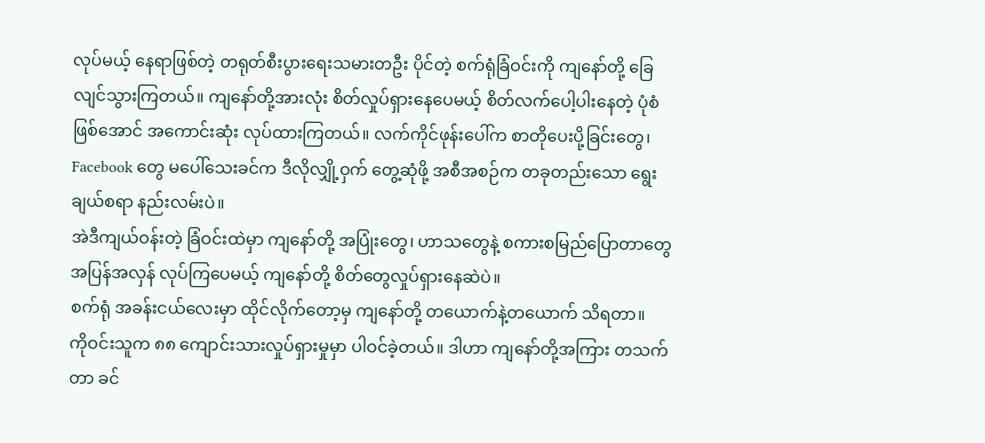လုပ်မယ့် နေရာဖြစ်တဲ့ တရုတ်စီးပွားရေးသမားတဦး ပိုင်တဲ့ စက်ရုံခြံဝင်းကို ကျနော်တို့ ခြေလျင်သွားကြတယ်။ ကျနော်တို့အားလုံး စိတ်လှုပ်ရှားနေပေမယ့် စိတ်လက်ပေါ့ပါးနေတဲ့ ပုံစံဖြစ်အောင် အကောင်းဆုံး လုပ်ထားကြတယ်။ လက်ကိုင်ဖုန်းပေါ်က စာတိုပေးပို့ခြင်းတွေ၊ Facebook တွေ မပေါ်သေးခင်က ဒီလိုလျှို့ဝှက် တွေ့ဆုံဖို့ အစီအစဉ်က တခုတည်းသော ရွေးချယ်စရာ နည်းလမ်းပဲ။
အဲဒီကျယ်ဝန်းတဲ့ ခြံဝင်းထဲမှာ ကျနော်တို့ အပြုံးတွေ၊ ဟာသတွေနဲ့ စကားစမြည်ပြောတာတွေ အပြန်အလှန် လုပ်ကြပေမယ့် ကျနော်တို့ စိတ်တွေလှုပ်ရှားနေဆဲပဲ။
စက်ရုံ အခန်းငယ်လေးမှာ ထိုင်လိုက်တော့မှ ကျနော်တို့ တယောက်နဲ့တယောက် သိရတာ။
ကိုဝင်းသူက ၈၈ ကျောင်းသားလှုပ်ရှားမှုမှာ ပါဝင်ခဲ့တယ်။ ဒါဟာ ကျနော်တို့အကြား တသက်တာ ခင်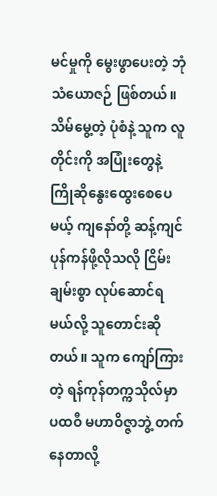မင်မှုကို မွေးဖွာပေးတဲ့ ဘုံ သံယောဇဉ် ဖြစ်တယ်။
သိမ်မွေ့တဲ့ ပုံစံနဲ့ သူက လူတိုင်းကို အပြုံးတွေနဲ့ ကြိုဆိုနွေးထွေးစေပေမယ့် ကျနော်တို့ ဆန့်ကျင် ပုန်ကန်ဖို့လိုသလို ငြိမ်းချမ်းစွာ လုပ်ဆောင်ရမယ်လို့ သူတောင်းဆိုတယ်။ သူက ကျော်ကြားတဲ့ ရန်ကုန်တက္ကသိုလ်မှာ ပထဝီ မဟာဝိဇ္ဇာဘွဲ့ တက်နေတာလို့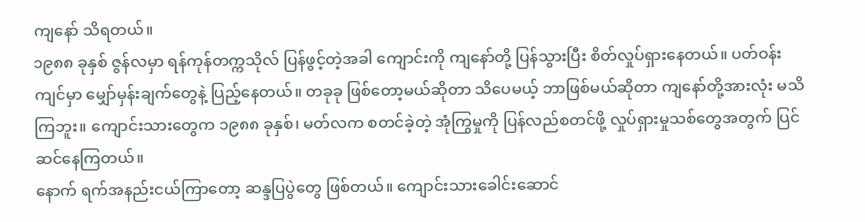ကျနော် သိရတယ်။
၁၉၈၈ ခုနှစ် ဇွန်လမှာ ရန်ကုန်တက္ကသိုလ် ပြန်ဖွင့်တဲ့အခါ ကျောင်းကို ကျနော်တို့ ပြန်သွားပြီး စိတ်လှုပ်ရှားနေတယ်။ ပတ်ဝန်းကျင်မှာ မျှော်မှန်းချက်တွေနဲ့ ပြည့်နေတယ်။ တခုခု ဖြစ်တော့မယ်ဆိုတာ သိပေမယ့် ဘာဖြစ်မယ်ဆိုတာ ကျနော်တို့အားလုံး မသိကြဘူး။ ကျောင်းသားတွေက ၁၉၈၈ ခုနှစ်၊ မတ်လက စတင်ခဲ့တဲ့ အုံကြွမှုကို ပြန်လည်စတင်ဖို့ လှုပ်ရှားမှုသစ်တွေအတွက် ပြင်ဆင်နေကြတယ်။
နောက် ရက်အနည်းငယ်ကြာတော့ ဆန္ဒပြပွဲတွေ ဖြစ်တယ်။ ကျောင်းသားခေါင်းဆောင်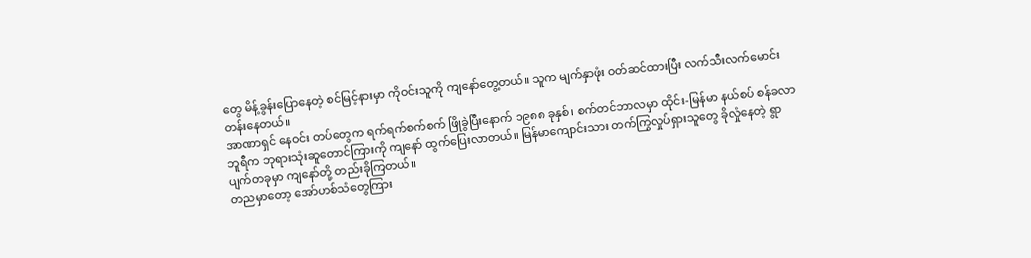တွေ မိန့်ခွန်းပြောနေတဲ့ စင်မြင့်နားမှာ ကိုဝင်းသူကို ကျနော်တွေ့တယ်။ သူက မျက်နှာဖုံး ဝတ်ဆင်ထားပြီး လက်သီးလက်မောင်း တန်းနေတယ်။
အာဏာရှင် နေဝင်း တပ်တွေက ရက်ရက်စက်စက် ဖြိုခွဲပြီးနောက် ၁၉၈၈ ခုနှစ်၊ စက်တင်ဘာလမှာ ထိုင်း-မြန်မာ နယ်စပ် စန်ခလာဘူရီက ဘုရားသုံးဆူတောင်ကြားကို ကျနော် ထွက်ပြေးလာတယ်။ မြန်မာကျောင်းသား တက်ကြွလှုပ်ရှားသူတွေ ခိုလှုံနေတဲ့ ရွာပျက်တခုမှာ ကျနော်တို့ တည်းခိုကြတယ်။
တညမှာတော့ အော်ဟစ်သံတွေကြား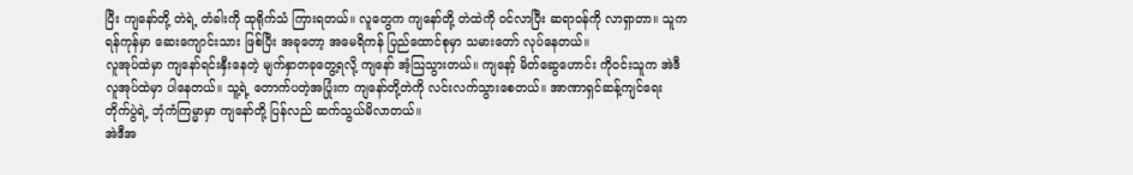ပြီး ကျနော်တို့ တဲရဲ့ တံခါးကို ထုရိုက်သံ ကြားရတယ်။ လူတွေက ကျနော်တို့ တဲထဲကို ဝင်လာပြီး ဆရာဝန်ကို လာရှာတာ။ သူက ရန်ကုန်မှာ ဆေးကျောင်းသား ဖြစ်ပြီး အခုတော့ အမေရိကန် ပြည်ထောင်စုမှာ သမားတော် လုပ်နေတယ်။
လူအုပ်ထဲမှာ ကျနော်ရင်းနှီးနေတဲ့ မျက်နှာတခုတွေ့ရလို့ ကျနော် အံ့သြသွားတယ်။ ကျနော့် မိတ်ဆွေဟောင်း ကိုဝင်းသူက အဲဒီ လူအုပ်ထဲမှာ ပါနေတယ်။ သူ့ရဲ့ တောက်ပတဲ့အပြုံးက ကျနော်တို့တဲကို လင်းလက်သွားစေတယ်။ အာဏာရှင်ဆန့်ကျင်ရေး တိုက်ပွဲရဲ့ ဘုံကံကြမ္မာမှာ ကျနော်တို့ ပြန်လည် ဆက်သွယ်မိလာတယ်။
အဲဒီအ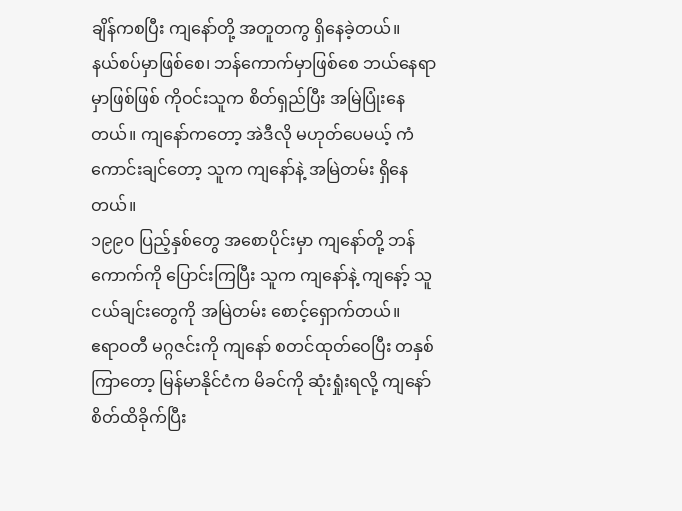ချိန်ကစပြီး ကျနော်တို့ အတူတကွ ရှိနေခဲ့တယ်။
နယ်စပ်မှာဖြစ်စေ၊ ဘန်ကောက်မှာဖြစ်စေ ဘယ်နေရာမှာဖြစ်ဖြစ် ကိုဝင်းသူက စိတ်ရှည်ပြီး အမြဲပြုံးနေတယ်။ ကျနော်ကတော့ အဲဒီလို မဟုတ်ပေမယ့် ကံကောင်းချင်တော့ သူက ကျနော်နဲ့ အမြဲတမ်း ရှိနေတယ်။
၁၉၉၀ ပြည့်နှစ်တွေ အစောပိုင်းမှာ ကျနော်တို့ ဘန်ကောက်ကို ပြောင်းကြပြီး သူက ကျနော်နဲ့ ကျနော့် သူငယ်ချင်းတွေကို အမြဲတမ်း စောင့်ရှောက်တယ်။
ဧရာဝတီ မဂ္ဂဇင်းကို ကျနော် စတင်ထုတ်ဝေပြီး တနှစ်ကြာတော့ မြန်မာနိုင်ငံက မိခင်ကို ဆုံးရှုံးရလို့ ကျနော် စိတ်ထိခိုက်ပြီး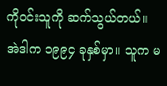ကိုဝင်းသူကို ဆက်သွယ်တယ်။ အဲဒါက ၁၉၉၄ ခုနှစ်မှာ။ သူက မ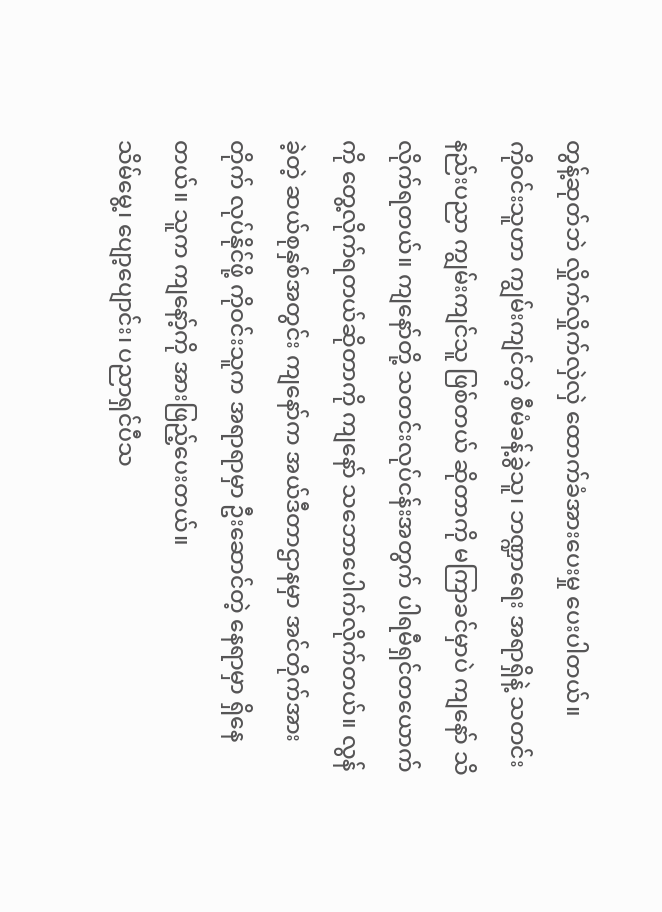တွန့်ဆုတ်ဘဲ လှိုက်လှိုက်လှဲလှဲ ထောက်ခံအားပေးမှု ပေးပါတယ်။
ကိုဝင်းသူဟာ ကျွမ်းကျင်တဲ့ စီမံခန့်ခွဲသူ၊ ဘဏ္ဍာရေး အရာရှိနဲ့ သတင်းနည်းပညာ ကျွမ်းကျင်သူ ဖြစ်တယ် ဆိုတာကို မကြာခင်မှာပဲ ကျနော် သိလိုက်ရတယ်။ ကျနော်တို့ သတင်းလုပ်ငန်းအတွက် ပါရမီရှင်တယောက်ကို တွေ့လိုက်ရတယ်ဆိုတာကို ကျနော် သဘောပေါက်လိုက်တယ်။ လွန်ခဲ့တဲ့ ဆယ်စုနှစ်အတွင်း ကျနော်က အယ်ဒီတာဌာနမှာ အင်တိုက်အားတိုက် လုပ်နိုင်ဖို့ ကိုဝင်းသူက အရာရာမှာ ဦးဆောင်တဲ့ နေရာမှာ ရှိနေတယ်။ သူက ကျနော့်ကို အားဖြည့်ပေးတယ်။
သိမ်မွေ့၊ ပျော့ပျောင်း၊ ပညာရှင်ပီသ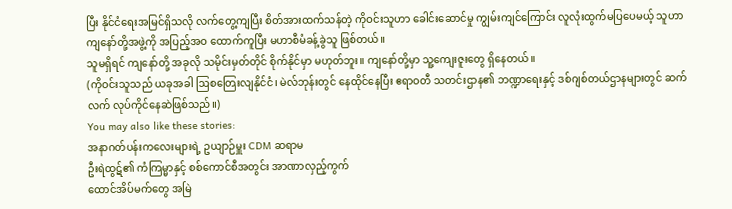ပြီး နိုင်ငံရေးအမြင်ရှိသလို လက်တွေ့ကျပြီး စိတ်အားထက်သန်တဲ့ ကိုဝင်းသူဟာ ခေါင်းဆောင်မှု ကျွမ်းကျင်ကြောင်း လူလုံးထွက်မပြပေမယ့် သူဟာ ကျနော်တို့အဖွဲ့ကို အပြည့်အဝ ထောက်ကူပြီး မဟာစီမံခန့်ခွဲသူ ဖြစ်တယ်။
သူမရှိရင် ကျနော်တို့ အခုလို သမိုင်းမှတ်တိုင် စိုက်နိုင်မှာ မဟုတ်ဘူး။ ကျနော်တို့မှာ သူ့ကျေးဇူးတွေ ရှိနေတယ်။
(ကိုဝင်းသူသည် ယခုအခါ ဩစတြေးလျနိုင်ငံ၊ မဲလ်ဘုန်းတွင် နေထိုင်နေပြီး ဧရာဝတီ သတင်းဌာန၏ ဘဏ္ဍာရေးနှင့် ဒစ်ဂျစ်တယ်ဌာနများတွင် ဆက်လက် လုပ်ကိုင်နေဆဲဖြစ်သည်။)
You may also like these stories:
အနာဂတ်ပန်းကလေးများရဲ့ ဥယျာဉ်မှူး CDM ဆရာမ
ဦးရဲထွဋ်၏ ကံကြမ္မာနှင့် စစ်ကောင်စီအတွင်း အာဏာလှည့်ကွက်
ထောင်အိပ်မက်တွေ အမြဲ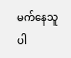မက်နေသူ ပါ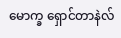မောက္ခ ရှောင်တာနဲလ်